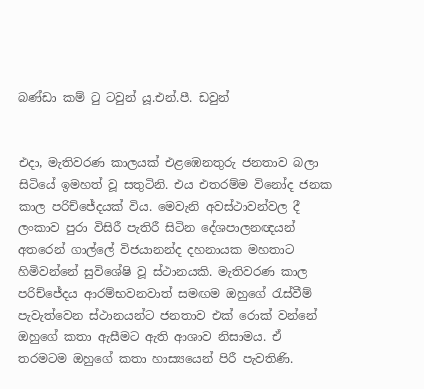බණ්ඩා කම් ටු ටවුන් යූ.එන්.පී. ඩවුන්


එදා, මැතිවරණ කාලයක් එළඹෙනතුරු ජනතාව බලා සිටියේ ඉමහත් වූ සතුටිනි. එය එතරම්ම විනෝද ජනක කාල පරිච්ජේදයක් විය. මෙවැනි අවස්ථාවන්වල දී ලංකාව පුරා විසිරී පැතිරී සිටින දේශපාලනඥයන් අතරෙන් ගාල්ලේ විජයානන්ද දහනායක මහතාට හිමිවන්නේ සුවිශේෂි වූ ස්ථානයකි. මැතිවරණ කාල පරිච්ජේදය ආරම්භවනවාත් සමඟම ඔහුගේ රැස්වීම් පැවැත්වෙන ස්ථානයන්ට ජනතාව එක් රොක් වන්නේ ඔහුගේ කතා ඇසීමට ඇති ආශාව නිසාමය. ඒ තරමටම ඔහුගේ කතා හාස්‍යයෙන් පිරී පැවතිණි.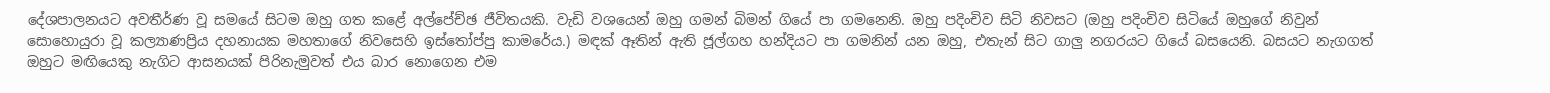දේශපාලනයට අවතීර්ණ වූ සමයේ සිටම ඔහු ගත කළේ අල්පේච්ඡ ජීවිතයකි. වැඩි වශයෙන් ඔහු ගමන් බිමන් ගියේ පා ගමනෙනි. ඔහු පදිංචිව සිටි නිවසට (ඔහු පදිංචිව සිටියේ ඔහුගේ නිවුන් සොහොයුරා වූ කල්‍යාණප්‍රිය දහනායක මහතාගේ නිවසෙහි ඉස්තෝප්පු කාමරේය.) මඳක් ඈතින් ඇති ජූල්ගහ හන්දියට පා ගමනින් යන ඔහු, එතැන් සිට ගාලු නගරයට ගියේ බසයෙනි. බසයට නැගගත් ඔහුට මඟියෙකු නැගිට ආසනයක් පිරිනැමුවත් එය බාර නොගෙන එම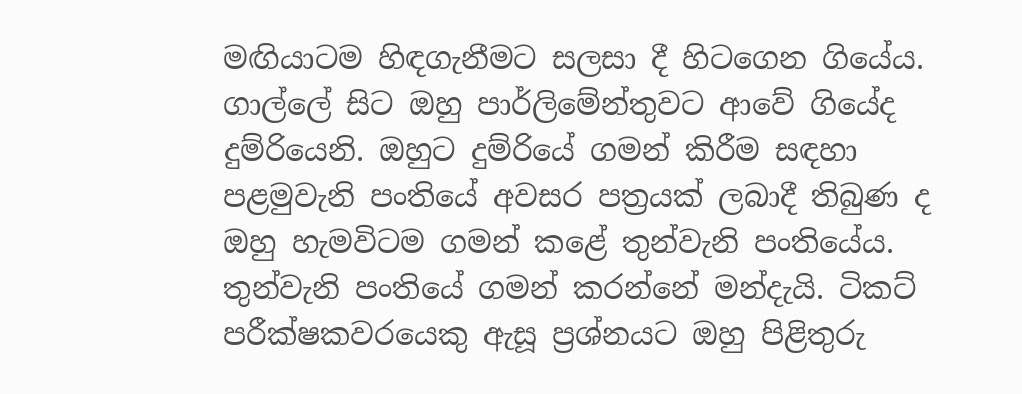මඟියාටම හිඳගැනීමට සලසා දී හිටගෙන ගියේය. ගාල්ලේ සිට ඔහු පාර්ලිමේන්තුවට ආවේ ගියේද දුම්රියෙනි. ඔහුට දුම්රියේ ගමන් කිරීම සඳහා පළමුවැනි පංතියේ අවසර පත්‍රයක් ලබාදී තිබුණ ද ඔහු හැමවිටම ගමන් කළේ තුන්වැනි පංතියේය. තුන්වැනි පංතියේ ගමන් කරන්නේ මන්දැයි. ටිකට් පරීක්ෂකවරයෙකු ඇසූ ප්‍රශ්නයට ඔහු පිළිතුරු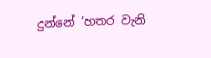දුන්නේ ‘හතර වැනි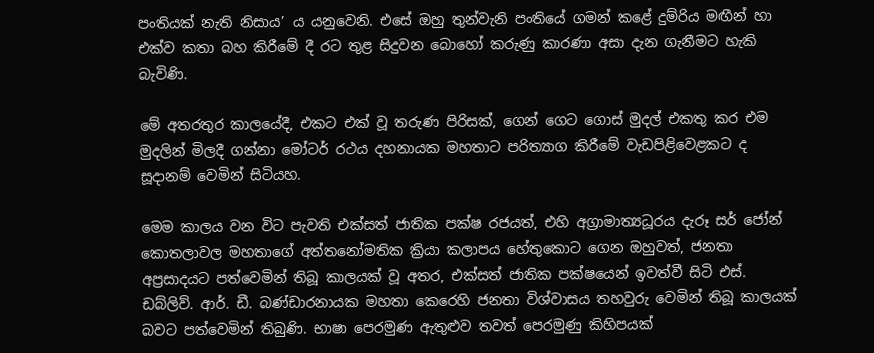පංතියක් නැති නිසාය’ ය යනුවෙනි. එසේ ඔහු තුන්වැනි පංතියේ ගමන් කළේ දුම්රිය මඟීන් හා එක්ව කතා බහ කිරීමේ දී රට තුළ සිදුවන බොහෝ කරුණු කාරණා අසා දැන ගැනීමට හැකි බැවිණි.

මේ අතරතුර කාලයේදී, එකට එක් වූ තරුණ පිරිසක්, ගෙන් ගෙට ගොස් මුදල් එකතු කර එම මුදලින් මිලදී ගන්නා මෝටර් රථය දහනායක මහතාට පරිත්‍යාග කිරීමේ වැඩපිළිවෙළකට ද සූදානම් වෙමින් සිටියහ.

මෙම කාලය වන විට පැවති එක්සත් ජාතික පක්ෂ රජයත්, එහි අග්‍රාමාත්‍යධූරය දැරූ සර් ජෝන් කොතලාවල මහතාගේ අත්තනෝමතික ක්‍රියා කලාපය හේතුකොට ගෙන ඔහුවත්, ජනතා අප්‍රසාදයට පත්වෙමින් තිබූ කාලයක් වූ අතර, එක්සත් ජාතික පක්ෂයෙන් ඉවත්වී සිටි එස්. ඩබ්ලිව්. ආර්. ඩී. බණ්ඩාරනායක මහතා කෙරෙහි ජනතා විශ්වාසය තහවුරු වෙමින් තිබූ කාලයක් බවට පත්වෙමින් තිබුණි. භාෂා පෙරමුණ ඇතුළුව තවත් පෙරමුණු කිහිපයක්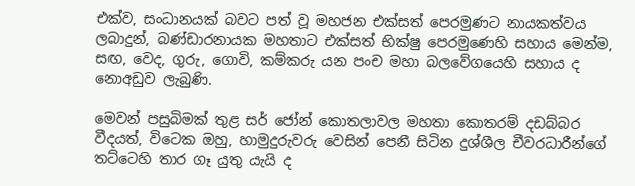එක්ව, සංධානයක් බවට පත් වූ මහජන එක්සත් පෙරමුණට නායකත්වය ලබාදුන්, බණ්ඩාරනායක මහතාට එක්සත් භික්ෂු පෙරමුණෙහි සහාය මෙන්ම, සඟ, වෙද, ගුරු, ගොවි, කම්කරු යන පංච මහා බලවේගයෙහි සහාය ද නොඅඩුව ලැබුණි.

මෙවන් පසුබිමක් තුළ සර් ජෝන් කොතලාවල මහතා කොතරම් දඩබ්බර වීදයත්, විටෙක ඔහු, හාමුදුරුවරු වෙසින් පෙනී සිටින දුශ්ශීල චීවරධාරීන්ගේ තට්ටෙහි තාර ගෑ යුතු යැයි ද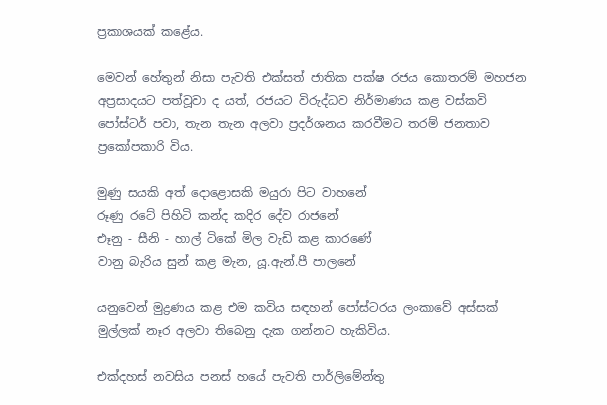ප්‍රකාශයක් කළේය.

මෙවන් හේතුන් නිසා පැවති එක්සත් ජාතික පක්ෂ රජය කොතරම් මහජන අප්‍රසාදයට පත්වූවා ද යත්, රජයට විරුද්ධව නිර්මාණය කළ වස්කවි පෝස්ටර් පවා, තැන තැන අලවා ප්‍රදර්ශනය කරවීමට තරම් ජනතාව ප්‍රකෝපකාරි විය.

මුණු සයකි අත් දොළොසකි මයුරා පිට වාහනේ
රූණු රටේ පිහිටි කන්ද කදිර දේව රාජනේ
එෑනු - සීනි - හාල් ටිකේ මිල වැඩි කළ කාරණේ
වානු බැරිය සුන් කළ මැන, යූ.ඇන්.පී පාලනේ

යනුවෙන් මුද්‍රණය කළ එම කවිය සඳහන් පෝස්ටරය ලංකාවේ අස්සක් මුල්ලක් නෑර අලවා තිබෙනු දැක ගන්නට හැකිවිය.

එක්දහස් නවසිය පනස් හයේ පැවති පාර්ලිමේන්තු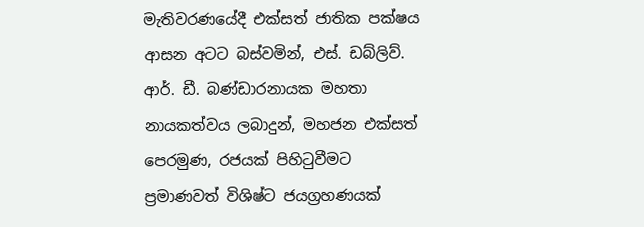මැතිවරණයේදී එක්සත් ජාතික පක්ෂය ආසන අටට බස්වමින්, එස්. ඩබ්ලිව්. ආර්. ඩී. බණ්ඩාරනායක මහතා නායකත්වය ලබාදුන්, මහජන එක්සත් පෙරමුණ, රජයක් පිහිටුවීමට ප්‍රමාණවත් විශිෂ්ට ජයග්‍රහණයක්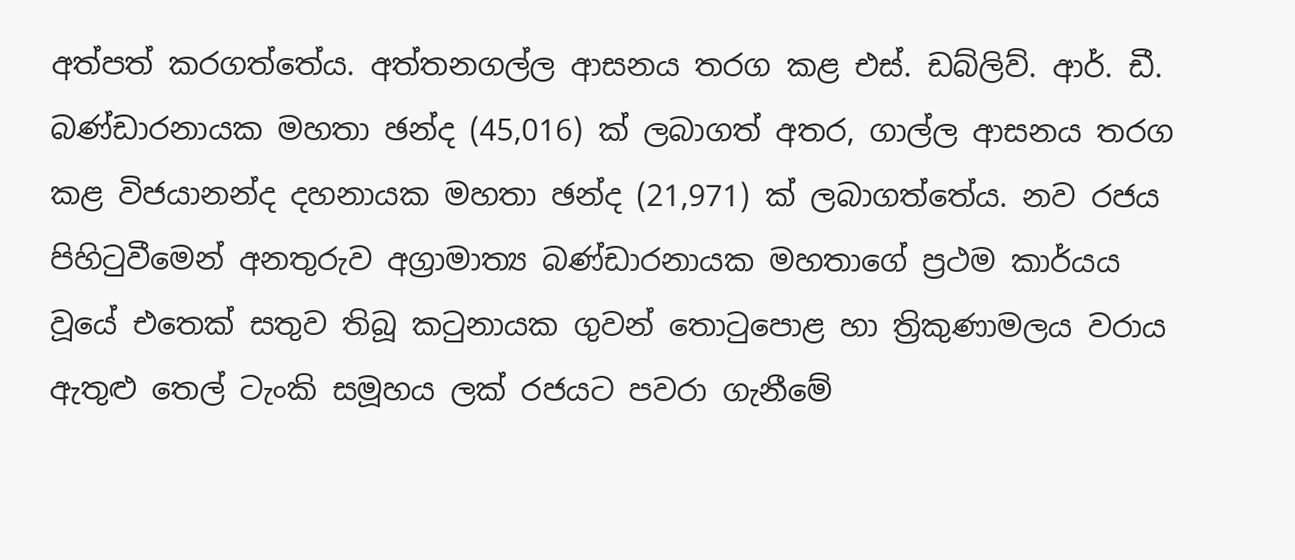අත්පත් කරගත්තේය. අත්තනගල්ල ආසනය තරග කළ එස්. ඩබ්ලිව්. ආර්. ඩී. බණ්ඩාරනායක මහතා ඡන්ද (45,016) ක් ලබාගත් අතර, ගාල්ල ආසනය තරග කළ විජයානන්ද දහනායක මහතා ඡන්ද (21,971) ක් ලබාගත්තේය. නව රජය පිහිටුවීමෙන් අනතුරුව අග්‍රාමාත්‍ය බණ්ඩාරනායක මහතාගේ ප්‍රථම කාර්යය වූයේ එතෙක් සතුව තිබූ කටුනායක ගුවන් තොටුපොළ හා ත්‍රිකුණාමලය වරාය ඇතුළු තෙල් ටැංකි සමූහය ලක් රජයට පවරා ගැනීමේ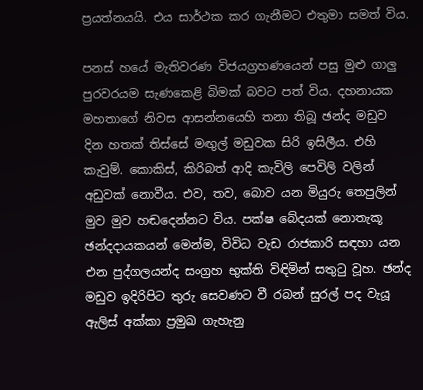ප්‍රයත්නයයි. එය සාර්ථක කර ගැනීමට එතුමා සමත් විය.

පනස් හයේ මැතිවරණ විජයග්‍රහණයෙන් පසු මුළු ගාලු පුරවරයම සැණකෙළි බිමක් බවට පත් විය. දහනායක මහතාගේ නිවස ආසන්නයෙහි තනා තිබූ ඡන්ද මඩුව දින හතක් තිස්සේ මඟුල් මඩුවක සිරි ඉසිලීය. එහි කැවුම්. කොකිස්, කිරිබත් ආදි කැවිලි පෙවිලි වලින් අඩුවක් නොවීය. එව, තව, බොව යන මියුරු තෙපුලින් මුව මුව හඬදෙන්නට විය. පක්ෂ බේදයක් නොතැකූ ඡන්දදායකයන් මෙන්ම, විවිධ වැඩ රාජකාරි සඳහා යන එන පුද්ගලයන්ද සංග්‍රහ භුක්ති විඳිමින් සතුටු වූහ. ඡන්ද මඩුව ඉදිරිපිට තුරු සෙවණට වී රබන් සුරල් පද වැයූ ඇලිස් අක්කා ප්‍රමුඛ ගැහැනු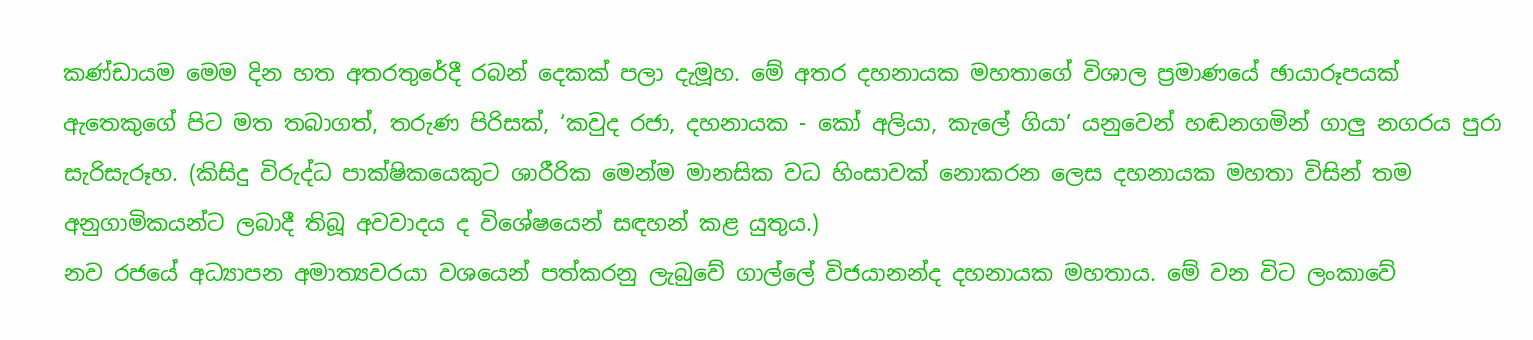කණ්ඩායම මෙම දින හත අතරතුරේදී රබන් දෙකක් පලා දැමූහ. මේ අතර දහනායක මහතාගේ විශාල ප්‍රමාණයේ ඡායාරූපයක් ඇතෙකුගේ පිට මත තබාගත්, තරුණ පිරිසක්, ‘කවුද රජා, දහනායක - කෝ අලියා, කැලේ ගියා’ යනුවෙන් හඬනගමින් ගාලු නගරය පුරා සැරිසැරූහ. (කිසිදු විරුද්ධ පාක්ෂිකයෙකුට ශාරීරික මෙන්ම මානසික වධ හිංසාවක් නොකරන ලෙස දහනායක මහතා විසින් තම අනුගාමිකයන්ට ලබාදී තිබූ අවවාදය ද විශේෂයෙන් සඳහන් කළ යුතුය.)
නව රජයේ අධ්‍යාපන අමාත්‍යවරයා වශයෙන් පත්කරනු ලැබුවේ ගාල්ලේ විජයානන්ද දහනායක මහතාය. මේ වන විට ලංකාවේ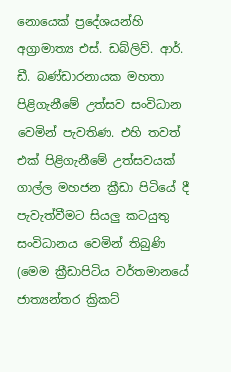නොයෙක් ප්‍රදේශයන්හි අග්‍රාමාත්‍ය එස්. ඩබ්ලිව්. ආර්. ඩී. බණ්ඩාරනායක මහතා පිළිගැනීමේ උත්සව සංවිධාන වෙමින් පැවතිණ. එහි තවත් එක් පිළිගැනීමේ උත්සවයක් ගාල්ල මහජන ක්‍රීඩා පිටියේ දී පැවැත්වීමට සියලු කටයුතු සංවිධානය වෙමින් තිබුණි (මෙම ක්‍රීඩාපිටිය වර්තමානයේ ජාත්‍යන්තර ක්‍රිකට්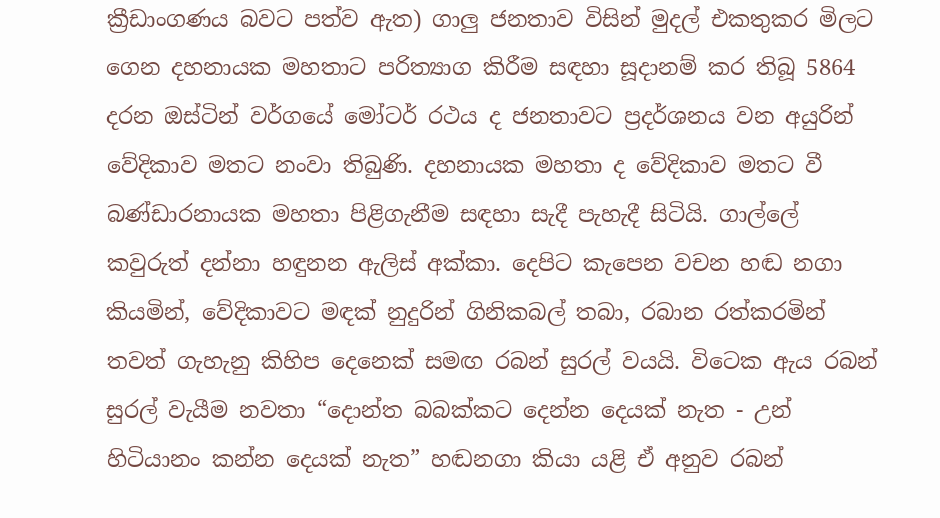ක්‍රීඩාංගණය බවට පත්ව ඇත) ගාලු ජනතාව විසින් මුදල් එකතුකර මිලට ගෙන දහනායක මහතාට පරිත්‍යාග කිරීම සඳහා සූදානම් කර තිබූ 5864 දරන ඔස්ටින් වර්ගයේ මෝටර් රථය ද ජනතාවට ප්‍රදර්ශනය වන අයුරින් වේදිකාව මතට නංවා තිබුණි. දහනායක මහතා ද වේදිකාව මතට වී බණ්ඩාරනායක මහතා පිළිගැනීම සඳහා සැදී පැහැදී සිටියි. ගාල්ලේ කවුරුත් දන්නා හඳුනන ඇලිස් අක්කා. දෙපිට කැපෙන වචන හඬ නගා කියමින්, වේදිකාවට මඳක් නුදුරින් ගිනිකබල් තබා, රබාන රත්කරමින් තවත් ගැහැනු කිහිප දෙනෙක් සමඟ රබන් සුරල් වයයි. විටෙක ඇය රබන් සුරල් වැයීම නවතා “දොන්ත බබක්කට දෙන්න දෙයක් නැත - උන් හිටියානං කන්න දෙයක් නැත” හඬනගා කියා යළි ඒ අනුව රබන්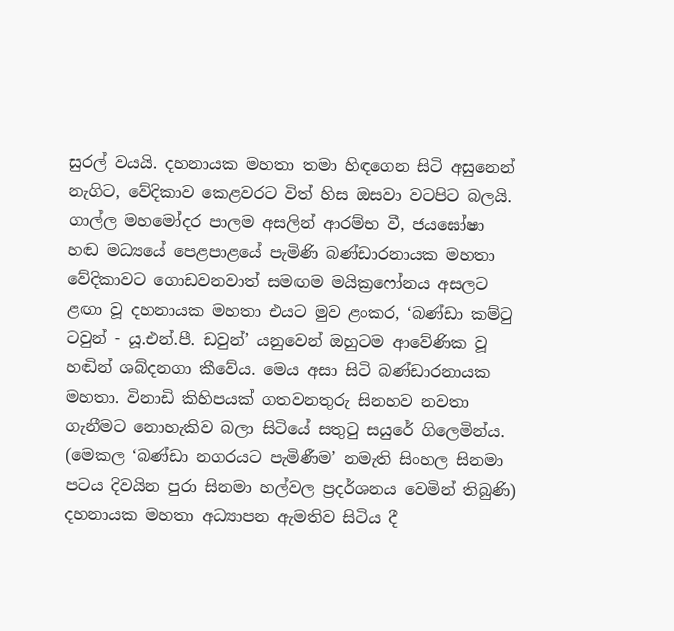සුරල් වයයි. දහනායක මහතා තමා හිඳගෙන සිටි අසුනෙන් නැගිට, වේදිකාව කෙළවරට විත් හිස ඔසවා වටපිට බලයි. ගාල්ල මහමෝදර පාලම අසලින් ආරම්භ වී, ජයඝෝෂා හඬ මධ්‍යයේ පෙළපාළයේ පැමිණි බණ්ඩාරනායක මහතා වේදිකාවට ගොඩවනවාත් සමඟම මයික්‍රෆෝනය අසලට ළඟා වූ දහනායක මහතා එයට මුව ළංකර, ‘බණ්ඩා කම්ටු ටවුන් - යූ.එන්.පී. ඩවුන්’ යනුවෙන් ඔහුටම ආවේණික වූ හඬින් ශබ්දනගා කීවේය. මෙය අසා සිටි බණ්ඩාරනායක මහතා. විනාඩි කිහිපයක් ගතවනතුරු සිනහව නවතා ගැනීමට නොහැකිව බලා සිටියේ සතුටු සයුරේ ගිලෙමින්ය.
(මෙකල ‘බණ්ඩා නගරයට පැමිණීම’ නමැති සිංහල සිනමා පටය දිවයින පුරා සිනමා හල්වල ප්‍රදර්ශනය වෙමින් තිබුණි)
දහනායක මහතා අධ්‍යාපන ඇමතිව සිටිය දී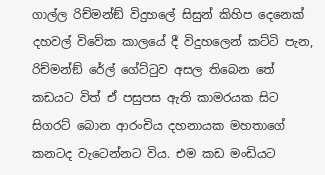ගාල්ල රිච්මන්ඞ් විදුහලේ සිසුන් කිහිප දෙනෙක් දහවල් විවේක කාලයේ දී විදුහලෙන් කට්ටි පැන, රිච්මන්ඞ් රේල් ගේට්ටුව අසල තිබෙන තේ කඩයට විත් ඒ පසුපස ඇති කාමරයක සිට සිගරට් බොන ආරංචිය දහනායක මහතාගේ කනටද වැටෙන්නට විය. එම කඩ මංඩියට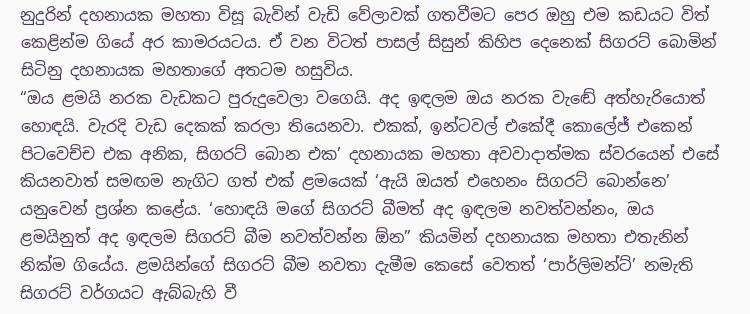නුදුරින් දහනායක මහතා විසූ බැවින් වැඩි වේලාවක් ගතවීමට පෙර ඔහු එම කඩයට විත් කෙළින්ම ගියේ අර කාමරයටය. ඒ වන විටත් පාසල් සිසුන් කිහිප දෙනෙක් සිගරට් බොමින් සිටිනු දහනායක මහතාගේ අතටම හසුවිය.
“ඔය ළමයි නරක වැඩකට පුරුදුවෙලා වගෙයි. අද ඉඳලම ඔය නරක වැඬේ අත්හැරියොත් හොඳයි. වැරදි වැඩ දෙකක් කරලා තියෙනවා. එකක්, ඉන්ටවල් එකේදී කොලේජ් එකෙන් පිටවෙච්ච එක අනික, සිගරට් බොන එක’ දහනායක මහතා අවවාදාත්මක ස්වරයෙන් එසේ කියනවාත් සමඟම නැගිට ගත් එක් ළමයෙක් ‘ඇයි ඔයත් එහෙනං සිගරට් බොන්නෙ’ යනුවෙන් ප්‍රශ්න කළේය. ‘හොඳයි මගේ සිගරට් බීමත් අද ඉඳලම නවත්වන්නං, ඔය ළමයිනුත් අද ඉඳලම සිගරට් බීම නවත්වන්න ඕන” කියමින් දහනායක මහතා එතැනින් නික්ම ගියේය. ළමයින්ගේ සිගරට් බීම නවතා දැමීම කෙසේ වෙතත් ‘පාර්ලිමන්ට්’ නමැති සිගරට් වර්ගයට ඇබ්බැහි වී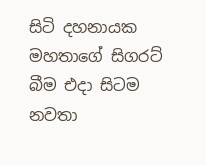සිටි දහනායක මහතාගේ සිගරට් බීම එදා සිටම නවතා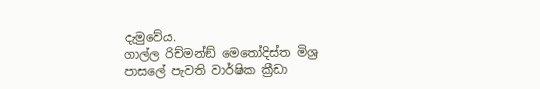දැමුවේය.
ගාල්ල රිච්මන්ඞ් මෙතෝදිස්ත මිශ්‍ර පාසලේ පැවති වාර්ෂික ක්‍රීඩා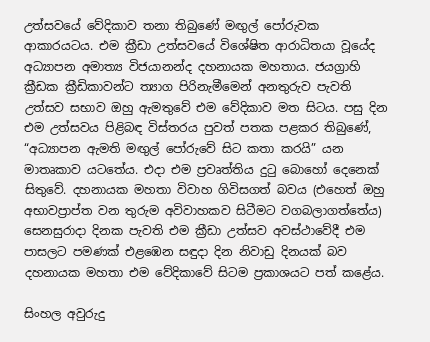උත්සවයේ වේදිකාව තනා තිබුණේ මඟුල් පෝරුවක ආකාරයටය. එම ක්‍රීඩා උත්සවයේ විශේෂිත ආරාධිතයා වූයේද අධ්‍යාපන අමාත්‍ය විජයානන්ද දහනායක මහතාය. ජයග්‍රාහි ක්‍රීඩක ක්‍රීඩිකාවන්ට ත්‍යාග පිරිනැමීමෙන් අනතුරුව පැවති උත්සව සභාව ඔහු ඇමතුවේ එම වේදිකාව මත සිටය. පසු දින එම උත්සවය පිළිබඳ විස්තරය පුවත් පතක පළකර තිබුණේ, “අධ්‍යාපන ඇමති මඟුල් පෝරුවේ සිට කතා කරයි” යන මාතෘකාව යටතේය. එදා එම ප්‍රවෘත්තිය දුටු බොහෝ දෙනෙක් සිතුවේ. දහනායක මහතා විවාහ ගිවිසගත් බවය (එහෙත් ඔහු අභාවප්‍රාප්ත වන තුරුම අවිවාහකව සිටීමට වගබලාගත්තේය) සෙනසුරාදා දිනක පැවති එම ක්‍රීඩා උත්සව අවස්ථාවේදී එම පාසලට පමණක් එළඹෙන සඳුදා දින නිවාඩු දිනයක් බව දහනායක මහතා එම වේදිකාවේ සිටම ප්‍රකාශයට පත් කළේය.

සිංහල අවුරුදු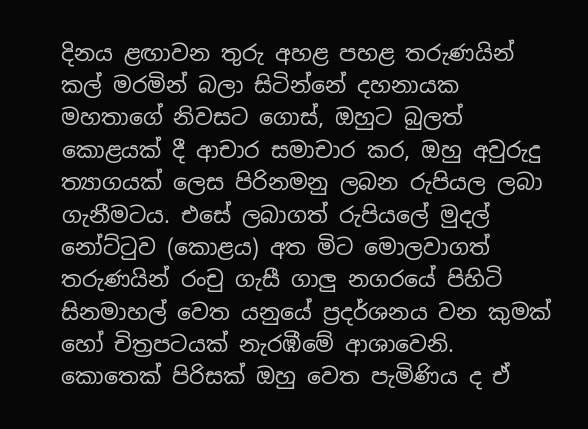දිනය ළඟාවන තුරු අහළ පහළ තරුණයින් කල් මරමින් බලා සිටින්නේ දහනායක මහතාගේ නිවසට ගොස්, ඔහුට බුලත් කොළයක් දී ආචාර සමාචාර කර, ඔහු අවුරුදු ත්‍යාගයක් ලෙස පිරිනමනු ලබන රුපියල ලබා ගැනීමටය. එසේ ලබාගත් රුපියලේ මුදල් නෝට්ටුව (කොළය) අත මිට මොලවාගත් තරුණයින් රංචු ගැසී ගාලු නගරයේ පිහිටි සිනමාහල් වෙත යනුයේ ප්‍රදර්ශනය වන කුමක් හෝ චිත්‍රපටයක් නැරඹීමේ ආශාවෙනි. කොතෙක් පිරිසක් ඔහු වෙත පැමිණිය ද ඒ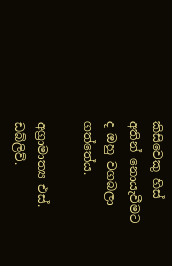කිසිවෙකු හිස් අතින් නොයැවීමට ද ඔහු වගබලා ගත්තේය.

අග්‍රාමාත්‍ය එස්. ඩබ්ලිව්.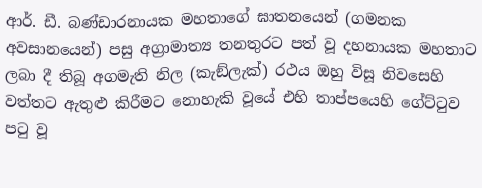ආර්. ඩී. බණ්ඩාරනායක මහතාගේ ඝාතනයෙන් (ගමනක අවසානයෙන්) පසු අග්‍රාමාත්‍ය තනතුරට පත් වූ දහනායක මහතාට ලබා දී තිබූ අගමැති නිල (කැඞ්ලැක්) රථය ඔහු විසූ නිවසෙහි වත්තට ඇතුළු කිරීමට නොහැකි වූයේ එහි තාප්පයෙහි ගේට්ටුව පටු වූ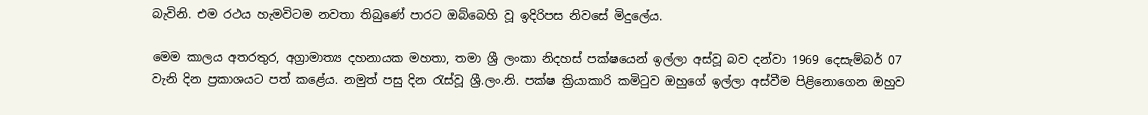බැවිනි. එම රථය හැමවිටම නවතා තිබුණේ පාරට ඔබ්බෙහි වූ ඉදිරිපස නිවසේ මිදුලේය.

මෙම කාලය අතරතුර, අග්‍රාමාත්‍ය දහනායක මහතා, තමා ශ්‍රී ලංකා නිදහස් පක්ෂයෙන් ඉල්ලා අස්වූ බව දන්වා 1969 දෙසැම්බර් 07 වැනි දින ප්‍රකාශයට පත් කළේය. නමුත් පසු දින රැස්වූ ශ්‍රී.ලං.නි. පක්ෂ ක්‍රියාකාරි කමිටුව ඔහුගේ ඉල්ලා අස්වීම පිළිනොගෙන ඔහුව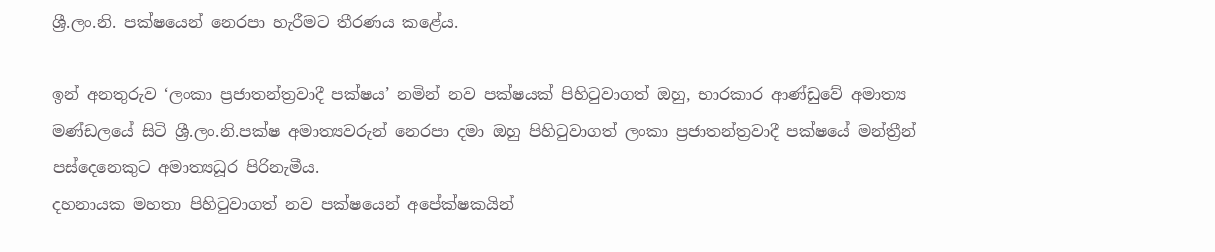ශ්‍රී.ලං.නි. පක්ෂයෙන් නෙරපා හැරීමට තීරණය කළේය.

ඉන් අනතුරුව ‘ලංකා ප්‍රජාතන්ත්‍රවාදී පක්ෂය’ නමින් නව පක්ෂයක් පිහිටුවාගත් ඔහු, භාරකාර ආණ්ඩුවේ අමාත්‍ය මණ්ඩලයේ සිටි ශ්‍රී.ලං.නි.පක්ෂ අමාත්‍යවරුන් නෙරපා දමා ඔහු පිහිටුවාගත් ලංකා ප්‍රජාතන්ත්‍රවාදී පක්ෂයේ මන්ත්‍රීන් පස්දෙනෙකුට අමාත්‍යධූර පිරිනැමීය.
දහනායක මහතා පිහිටුවාගත් නව පක්ෂයෙන් අපේක්ෂකයින්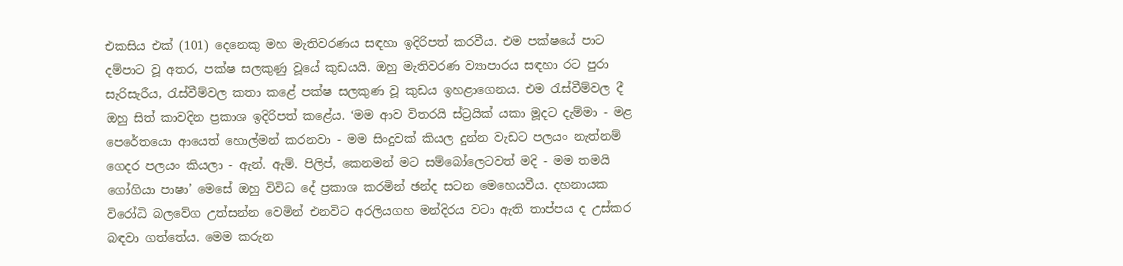එකසිය එක් (101) දෙනෙකු මහ මැතිවරණය සඳහා ඉදිරිපත් කරවීය. එම පක්ෂයේ පාට දම්පාට වූ අතර, පක්ෂ සලකුණු වූයේ කුඩයයි. ඔහු මැතිවරණ ව්‍යාපාරය සඳහා රට පුරා සැරිසැරීය, රැස්වීම්වල කතා කළේ පක්ෂ සලකුණ වූ කුඩය ඉහළාගෙනය. එම රැස්වීම්වල දී ඔහු සිත් කාවදින ප්‍රකාශ ඉදිරිපත් කළේය. ‘මම ආව විතරයි ස්ට්‍රයික් යකා මූදට දැම්මා - මළ පෙරේතයො ආයෙත් හොල්මන් කරනවා - මම සිංදුවක් කියල දුන්න වැඩට පලයං නැත්නම් ගෙදර පලයං කියලා - ඇන්. ඇම්. පිලිප්, කෙනමන් මට සම්බෝලෙටවත් මදි - මම තමයි ගෝගියා පාෂා’ මෙසේ ඔහු විවිධ දේ ප්‍රකාශ කරමින් ඡන්ද සටන මෙහෙයවීය. දහනායක විරෝධි බලවේග උත්සන්න වෙමින් එනවිට අරලියගහ මන්දිරය වටා ඇති තාප්පය ද උස්කර බඳවා ගත්තේය. මෙම කරුන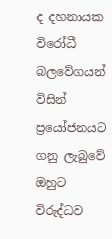ද දහනායක විරෝධී බලවේගයන් විසින් ප්‍රයෝජනයට ගනු ලැබුවේ ඔහුට විරුද්ධව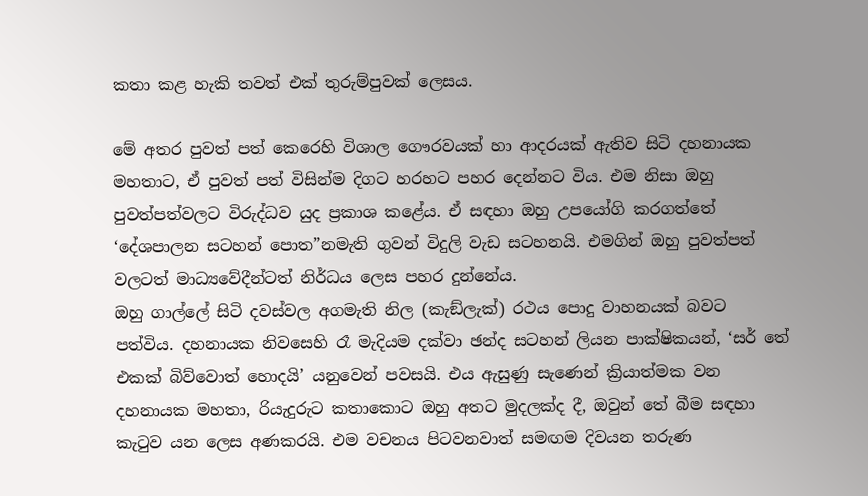කතා කළ හැකි තවත් එක් තුරුම්පුවක් ලෙසය.

මේ අතර පුවත් පත් කෙරෙහි විශාල ගෞරවයක් හා ආදරයක් ඇතිව සිටි දහනායක මහතාට, ඒ පුවත් පත් විසින්ම දිගට හරහට පහර දෙන්නට විය. එම නිසා ඔහු පුවත්පත්වලට විරුද්ධව යුද ප්‍රකාශ කළේය. ඒ සඳහා ඔහු උපයෝගි කරගත්තේ ‘දේශපාලන සටහන් පොත”නමැති ගුවන් විදුලි වැඩ සටහනයි. එමගින් ඔහු පුවත්පත් වලටත් මාධ්‍යවේදීන්ටත් නිර්ධය ලෙස පහර දුන්නේය.
ඔහු ගාල්ලේ සිටි දවස්වල අගමැති නිල (කැඞ්ලැක්) රථය පොදු වාහනයක් බවට පත්විය. දහනායක නිවසෙහි රෑ මැදියම දක්වා ඡන්ද සටහන් ලියන පාක්ෂිකයන්, ‘සර් තේ එකක් බිව්වොත් හොදයි’ යනුවෙන් පවසයි. එය ඇසුණු සැණෙන් ක්‍රියාත්මක වන දහනායක මහතා, රියැදුරුට කතාකොට ඔහු අතට මුදලක්ද දී, ඔවුන් තේ බීම සඳහා කැටුව යන ලෙස අණකරයි. එම වචනය පිටවනවාත් සමඟම දිවයන තරුණ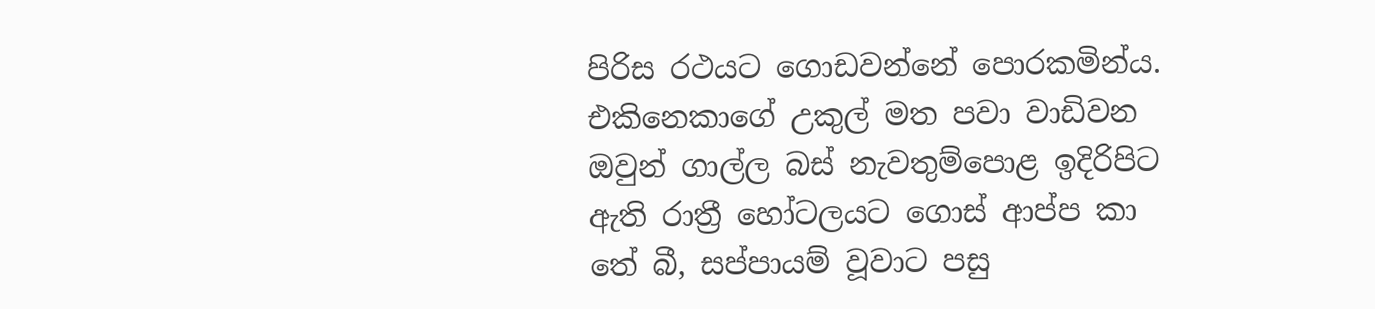පිරිස රථයට ගොඩවන්නේ පොරකමින්ය. එකිනෙකාගේ උකුල් මත පවා වාඩිවන ඔවුන් ගාල්ල බස් නැවතුම්පොළ ඉදිරිපිට ඇති රාත්‍රී හෝටලයට ගොස් ආප්ප කා තේ බී, සප්පායම් වූවාට පසු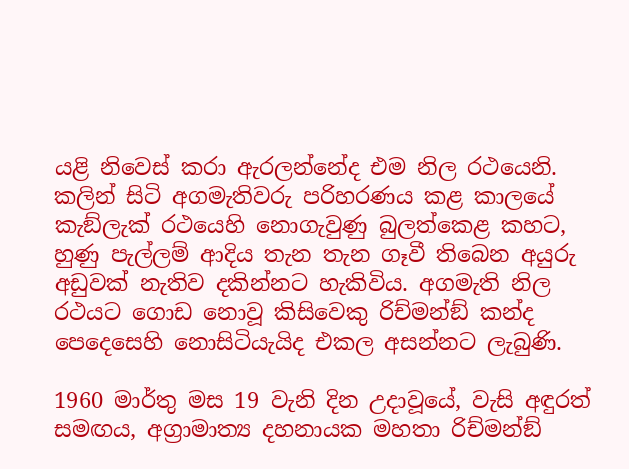යළි නිවෙස් කරා ඇරලන්නේද එම නිල රථයෙනි. කලින් සිටි අගමැතිවරු පරිහරණය කළ කාලයේ කැඞ්ලැක් රථයෙහි නොගැවුණු බුලත්කෙළ කහට, හුණු පැල්ලම් ආදිය තැන තැන ගෑවී තිබෙන අයුරු අඩුවක් නැතිව දකින්නට හැකිවිය. අගමැති නිල රථයට ගොඩ නොවූ කිසිවෙකු රිච්මන්ඞ් කන්ද පෙදෙසෙහි නොසිටියැයිද එකල අසන්නට ලැබුණි.

1960 මාර්තු මස 19 වැනි දින උදාවූයේ, වැසි අඳුරත් සමඟය, අග්‍රාමාත්‍ය දහනායක මහතා රිච්මන්ඞ්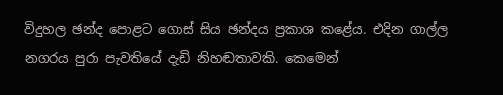විදුහල ඡන්ද පොළට ගොස් සිය ඡන්දය ප්‍රකාශ කළේය. එදින ගාල්ල නගරය පුරා පැවතියේ දැඩි නිහඬතාවකි. කෙමෙන්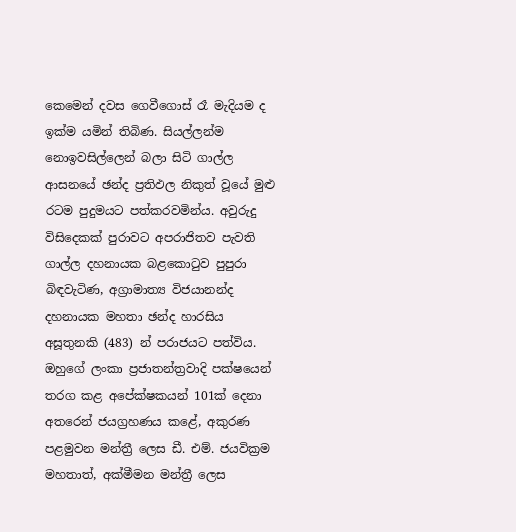කෙමෙන් දවස ගෙවීගොස් රෑ මැදියම ද ඉක්ම යමින් තිබිණ. සියල්ලන්ම නොඉවසිල්ලෙන් බලා සිටි ගාල්ල ආසනයේ ඡන්ද ප්‍රතිඵල නිකුත් වූයේ මුළු රටම පුදුමයට පත්කරවමින්ය. අවුරුදු විසිදෙකක් පුරාවට අපරාජිතව පැවති ගාල්ල දහනායක බළකොටුව පුපුරා බිඳවැටිණ, අග්‍රාමාත්‍ය විජයානන්ද දහනායක මහතා ඡන්ද හාරසිය අසූතුනකි (483) න් පරාජයට පත්විය. ඔහුගේ ලංකා ප්‍රජාතන්ත්‍රවාදි පක්ෂයෙන් තරග කළ අපේක්ෂකයන් 101ක් දෙනා අතරෙන් ජයග්‍රහණය කළේ, අකුරණ පළමුවන මන්ත්‍රී ලෙස ඩී. එම්. ජයවික්‍රම මහතාත්, අක්මීමන මන්ත්‍රී ලෙස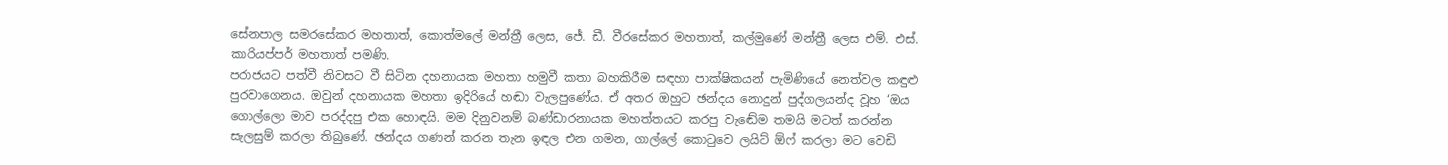සේනපාල සමරසේකර මහතාත්, කොත්මලේ මන්ත්‍රී ලෙස, ජේ. ඩී. වීරසේකර මහතාත්, කල්මුණේ මන්ත්‍රී ලෙස එම්. එස්. කාරියප්පර් මහතාත් පමණි.
පරාජයට පත්වී නිවසට වී සිටින දහනායක මහතා හමුවී කතා බහකිරීම සඳහා පාක්ෂිකයන් පැමිණියේ නෙත්වල කඳුළු පුරවාගෙනය. ඔවුන් දහනායක මහතා ඉදිරියේ හඬා වැලපුණේය. ඒ අතර ඔහුට ඡන්දය නොදුන් පුද්ගලයන්ද වූහ ‘ඔය ගොල්ලො මාව පරද්දපු එක හොඳයි. මම දිනුවනම් බණ්ඩාරනායක මහත්තයට කරපු වැඬේම තමයි මටත් කරන්න සැලසුම් කරලා තිබුණේ. ඡන්දය ගණන් කරන තැන ඉඳල එන ගමන, ගාල්ලේ කොටුවෙ ලයිට් ඕෆ් කරලා මට වෙඩි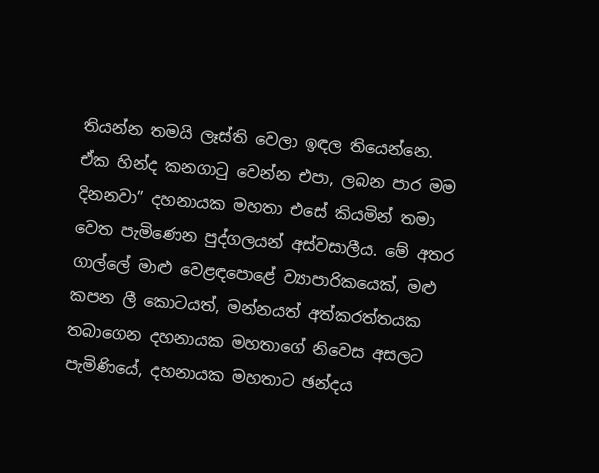තියන්න තමයි ලෑස්ති වෙලා ඉඳල තියෙන්නෙ. ඒක හින්ද කනගාටු වෙන්න එපා, ලබන පාර මම දිනනවා” දහනායක මහතා එසේ කියමින් තමා වෙත පැමිණෙන පුද්ගලයන් අස්වසාලීය. මේ අතර ගාල්ලේ මාළු වෙළඳපොළේ ව්‍යාපාරිකයෙක්, මළු කපන ලී කොටයත්, මන්නයත් අත්කරත්තයක තබාගෙන දහනායක මහතාගේ නිවෙස අසලට පැමිණියේ, දහනායක මහතාට ඡන්දය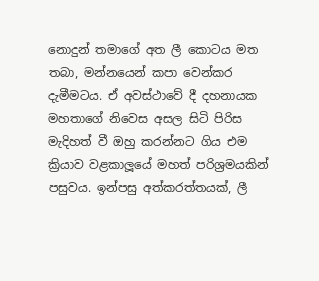නොදුන් තමාගේ අත ලී කොටය මත තබා, මන්නයෙන් කපා වෙන්කර දැමීමටය. ඒ අවස්ථාවේ දී දහනායක මහතාගේ නිවෙස අසල සිටි පිරිස මැදිහත් වී ඔහු කරන්නට ගිය එම ක්‍රියාව වළකාලූයේ මහත් පරිශ්‍රමයකින් පසුවය. ඉන්පසු අත්කරත්තයක්, ලී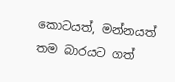කොටයත්, මන්නයත් තම බාරයට ගත්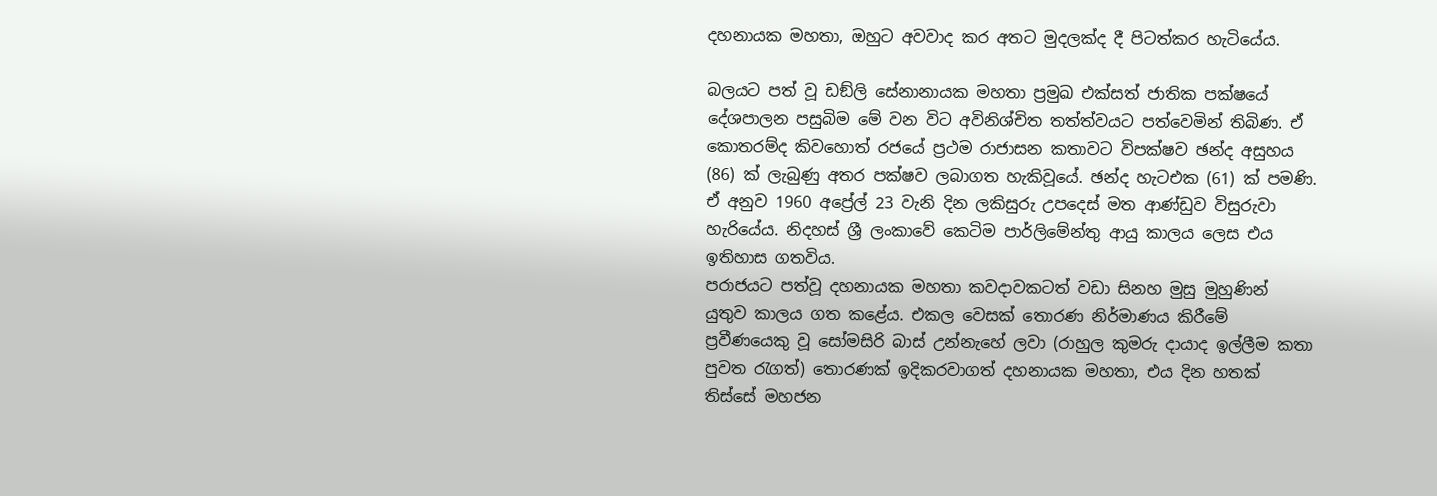දහනායක මහතා, ඔහුට අවවාද කර අතට මුදලක්ද දී පිටත්කර හැටියේය.

බලයට පත් වූ ඩඞ්ලි සේනානායක මහතා ප්‍රමුඛ එක්සත් ජාතික පක්ෂයේ දේශපාලන පසුබිම මේ වන විට අවිනිශ්චිත තත්ත්වයට පත්වෙමින් තිබිණ. ඒ කොතරම්ද කිවහොත් රජයේ ප්‍රථම රාජාසන කතාවට විපක්ෂව ඡන්ද අසුහය (86) ක් ලැබුණු අතර පක්ෂව ලබාගත හැකිවූයේ. ඡන්ද හැටඑක (61) ක් පමණි. ඒ අනුව 1960 අප්‍රේල් 23 වැනි දින ලකිසුරු උපදෙස් මත ආණ්ඩුව විසුරුවා හැරියේය. නිදහස් ශ්‍රී ලංකාවේ කෙටිම පාර්ලිමේන්තු ආයු කාලය ලෙස එය ඉතිහාස ගතවිය.
පරාජයට පත්වූ දහනායක මහතා කවදාවකටත් වඩා සිනහ මුසු මුහුණින් යුතුව කාලය ගත කළේය. එකල වෙසක් තොරණ නිර්මාණය කිරීමේ ප්‍රවීණයෙකු වූ සෝමසිරි බාස් උන්නැහේ ලවා (රාහුල කුමරු දායාද ඉල්ලීම කතා පුවත රැගත්) තොරණක් ඉදිකරවාගත් දහනායක මහතා, එය දින හතක් තිස්සේ මහජන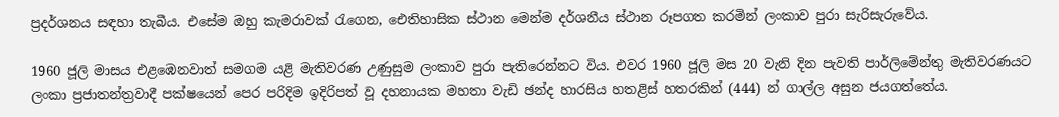ප්‍රදර්ශනය සඳහා තැබීය. එසේම ඔහු කැමරාවක් රැගෙන, ඓතිහාසික ස්ථාන මෙන්ම දර්ශනීය ස්ථාන රූපගත කරමින් ලංකාව පුරා සැරිසැරුවේය.

1960 ජූලි මාසය එළඹෙනවාත් සමගම යළි මැතිවරණ උණුසුම ලංකාව පුරා පැතිරෙන්නට විය. එවර 1960 ජූලි මස 20 වැනි දින පැවති පාර්ලිමේන්තු මැතිවරණයට ලංකා ප්‍රජාතන්ත්‍රවාදී පක්ෂයෙන් පෙර පරිදිම ඉදිරිපත් වූ දහනායක මහතා වැඩි ඡන්ද හාරසිය හතළිස් හතරකින් (444) න් ගාල්ල අසුන ජයගත්තේය.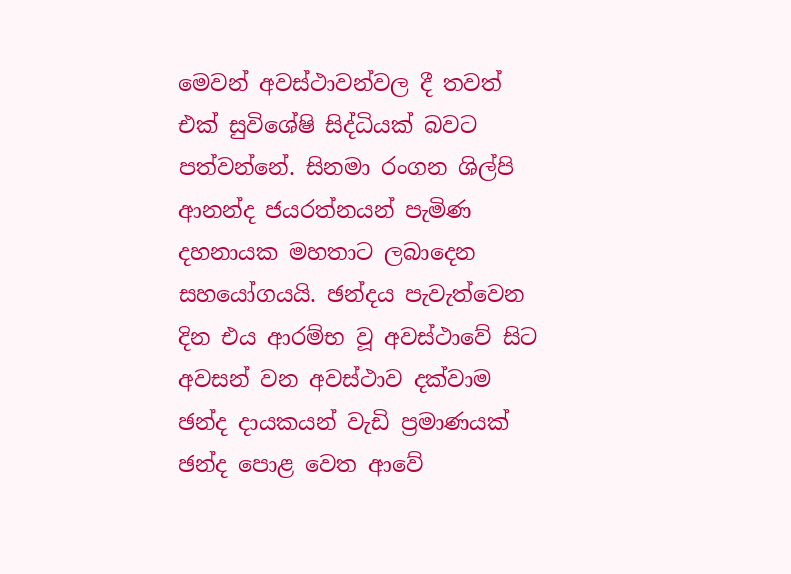මෙවන් අවස්ථාවන්වල දී තවත් එක් සුවිශේෂි සිද්ධියක් බවට පත්වන්නේ. සිනමා රංගන ශිල්පි ආනන්ද ජයරත්නයන් පැමිණ දහනායක මහතාට ලබාදෙන සහයෝගයයි. ඡන්දය පැවැත්වෙන දින එය ආරම්භ වූ අවස්ථාවේ සිට අවසන් වන අවස්ථාව දක්වාම ඡන්ද දායකයන් වැඩි ප්‍රමාණයක් ඡන්ද පොළ වෙත ආවේ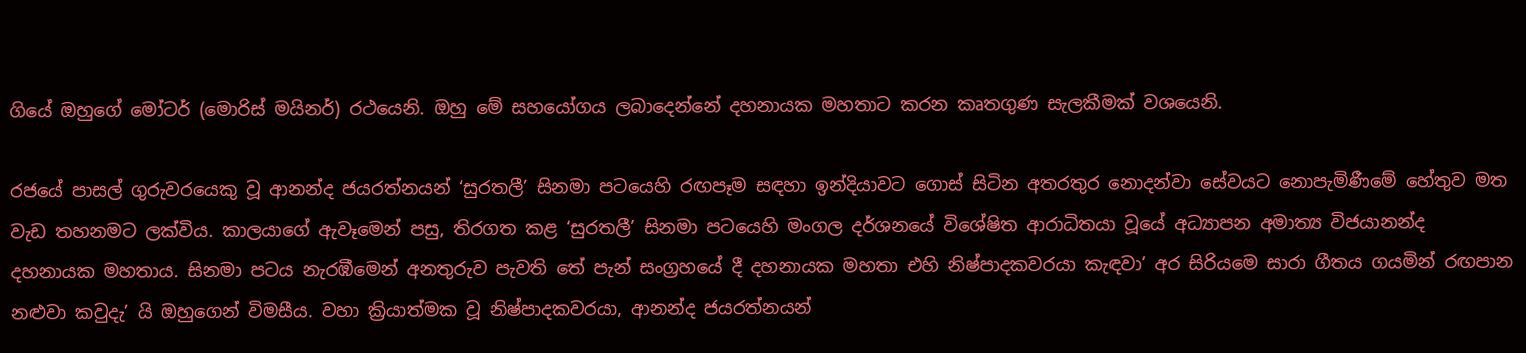ගියේ ඔහුගේ මෝටර් (මොරිස් මයිනර්) රථයෙනි. ඔහු මේ සහයෝගය ලබාදෙන්නේ දහනායක මහතාට කරන කෘතගුණ සැලකීමක් වශයෙනි.

රජයේ පාසල් ගුරුවරයෙකු වූ ආනන්ද ජයරත්නයන් ‘සුරතලී’ සිනමා පටයෙහි රඟපෑම සඳහා ඉන්දියාවට ගොස් සිටින අතරතුර නොදන්වා සේවයට නොපැමිණීමේ හේතුව මත වැඩ තහනමට ලක්විය. කාලයාගේ ඇවෑමෙන් පසු, තිරගත කළ ‘සුරතලී’ සිනමා පටයෙහි මංගල දර්ශනයේ විශේෂිත ආරාධිතයා වූයේ අධ්‍යාපන අමාත්‍ය විජයානන්ද දහනායක මහතාය. සිනමා පටය නැරඹීමෙන් අනතුරුව පැවති තේ පැන් සංග්‍රහයේ දී දහනායක මහතා එහි නිෂ්පාදකවරයා කැඳවා’ අර සිරියමෙ සාරා ගීතය ගයමින් රඟපාන නළුවා කවුදැ’ යි ඔහුගෙන් විමසීය. වහා ක්‍රියාත්මක වූ නිෂ්පාදකවරයා, ආනන්ද ජයරත්නයන්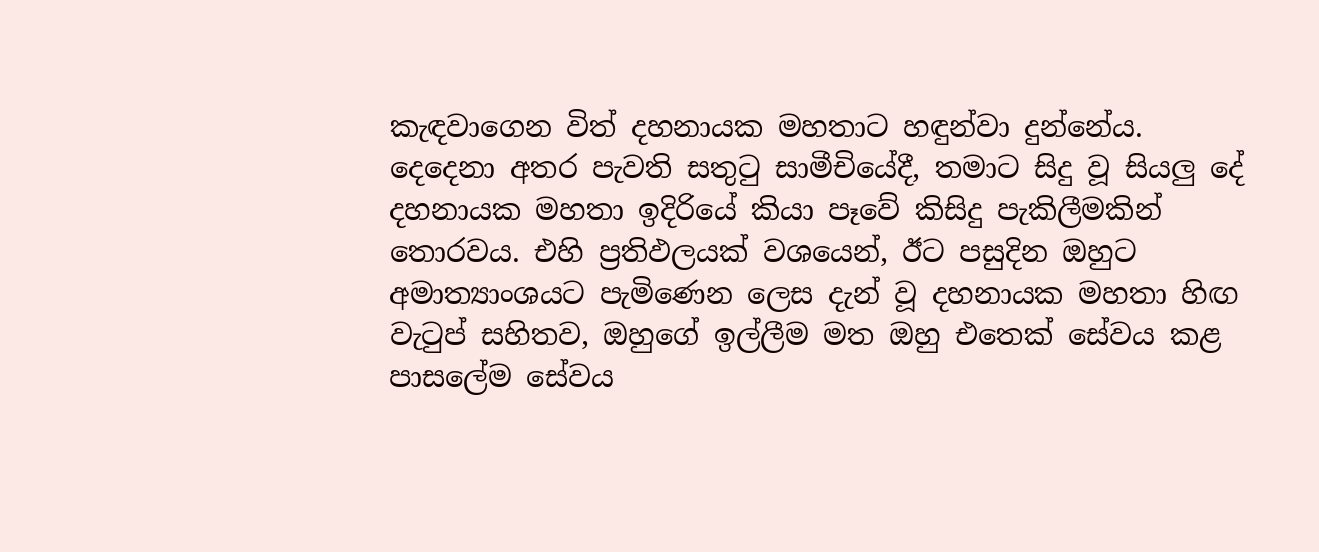කැඳවාගෙන විත් දහනායක මහතාට හඳුන්වා දුන්නේය. දෙදෙනා අතර පැවති සතුටු සාමීචියේදී, තමාට සිදු වූ සියලු දේ දහනායක මහතා ඉදිරියේ කියා පෑවේ කිසිදු පැකිලීමකින් තොරවය. එහි ප්‍රතිඵලයක් වශයෙන්, ඊට පසුදින ඔහුට අමාත්‍යාංශයට පැමිණෙන ලෙස දැන් වූ දහනායක මහතා හිඟ වැටුප් සහිතව, ඔහුගේ ඉල්ලීම මත ඔහු එතෙක් සේවය කළ පාසලේම සේවය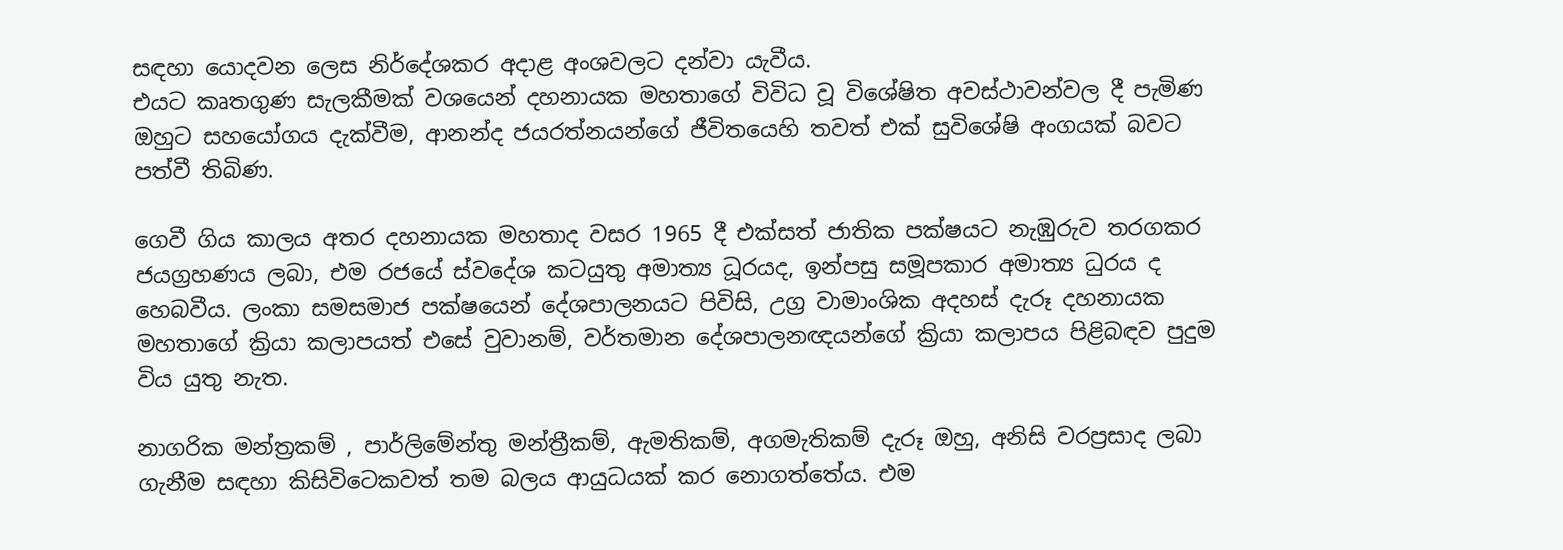සඳහා යොදවන ලෙස නිර්දේශකර අදාළ අංශවලට දන්වා යැවීය.
එයට කෘතගුණ සැලකීමක් වශයෙන් දහනායක මහතාගේ විවිධ වූ විශේෂිත අවස්ථාවන්වල දී පැමිණ ඔහුට සහයෝගය දැක්වීම, ආනන්ද ජයරත්නයන්ගේ ජීවිතයෙහි තවත් එක් සුවිශේෂි අංගයක් බවට පත්වී තිබිණ.

ගෙවී ගිය කාලය අතර දහනායක මහතාද වසර 1965 දී එක්සත් ජාතික පක්ෂයට නැඹුරුව තරගකර ජයග්‍රහණය ලබා, එම රජයේ ස්වදේශ කටයුතු අමාත්‍ය ධූරයද, ඉන්පසු සමූපකාර අමාත්‍ය ධුරය ද හෙබවීය. ලංකා සමසමාජ පක්ෂයෙන් දේශපාලනයට පිවිසි, උග්‍ර වාමාංශික අදහස් දැරූ දහනායක මහතාගේ ක්‍රියා කලාපයත් එසේ වුවානම්, වර්තමාන දේශපාලනඥයන්ගේ ක්‍රියා කලාපය පිළිබඳව පුදුම විය යුතු නැත.

නාගරික මන්ත්‍රකම් , පාර්ලිමේන්තු මන්ත්‍රීකම්, ඇමතිකම්, අගමැතිකම් දැරූ ඔහු, අනිසි වරප්‍රසාද ලබා ගැනීම සඳහා කිසිවිටෙකවත් තම බලය ආයුධයක් කර නොගත්තේය. එම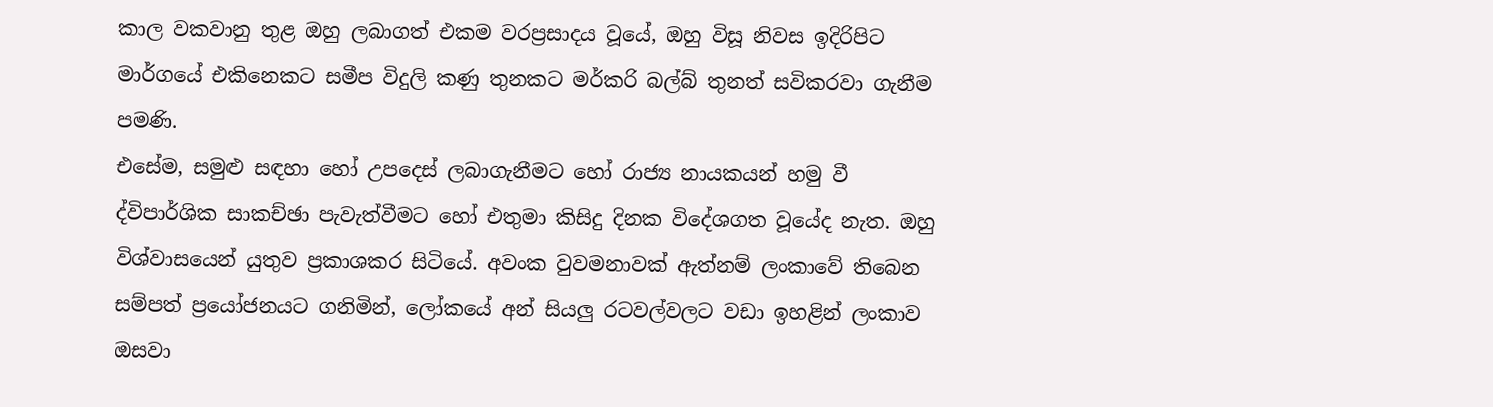කාල වකවානු තුළ ඔහු ලබාගත් එකම වරප්‍රසාදය වූයේ, ඔහු විසූ නිවස ඉදිරිපිට මාර්ගයේ එකිනෙකට සමීප විදුලි කණු තුනකට මර්කරි බල්බ් තුනත් සවිකරවා ගැනීම පමණි.
එසේම, සමුළු සඳහා හෝ උපදෙස් ලබාගැනීමට හෝ රාජ්‍ය නායකයන් හමු වී ද්විපාර්ශික සාකච්ඡා පැවැත්වීමට හෝ එතුමා කිසිදු දිනක විදේශගත වූයේද නැත. ඔහු විශ්වාසයෙන් යුතුව ප්‍රකාශකර සිටියේ. අවංක වුවමනාවක් ඇත්නම් ලංකාවේ තිබෙන සම්පත් ප්‍රයෝජනයට ගනිමින්, ලෝකයේ අන් සියලු රටවල්වලට වඩා ඉහළින් ලංකාව ඔසවා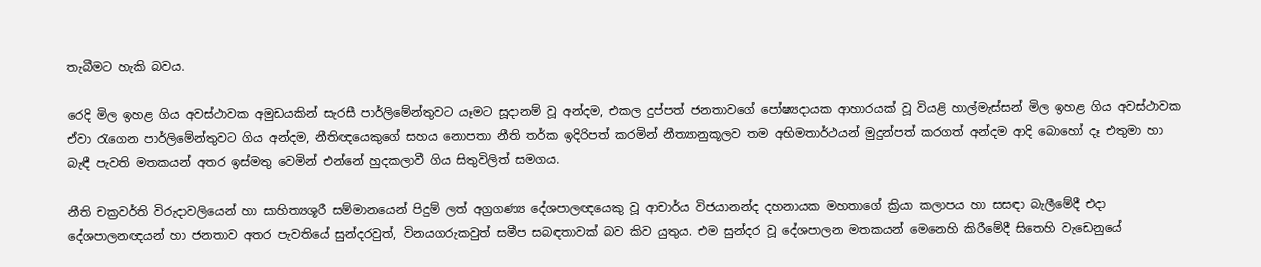තැබීමට හැකි බවය.

රෙදි මිල ඉහළ ගිය අවස්ථාවක අමුඩයකින් සැරසී පාර්ලිමේන්තුවට යෑමට සූදානම් වූ අන්දම, එකල දුප්පත් ජනතාවගේ පෝෂ්‍යදායක ආහාරයක් වූ වියළි හාල්මැස්සන් මිල ඉහළ ගිය අවස්ථාවක ඒවා රැගෙන පාර්ලිමේන්තුවට ගිය අන්දම, නීතිඥයෙකුගේ සහය නොපතා නීති තර්ක ඉදිරිපත් කරමින් නීත්‍යානුකූලව තම අභිමතාර්ථයන් මුදුන්පත් කරගත් අන්දම ආදි බොහෝ දෑ එතුමා හා බැඳී පැවති මතකයන් අතර ඉස්මතු වෙමින් එන්නේ හුදකලාවී ගිය සිතුවිලිත් සමගය.

නීති චක්‍රවර්ති විරුදාවලියෙන් හා සාහිත්‍යශූරී සම්මානයෙන් පිදුම් ලත් අග්‍රගණ්‍ය දේශපාලඥයෙකු වූ ආචාර්ය විජයානන්ද දහනායක මහතාගේ ක්‍රියා කලාපය හා සසඳා බැලීමේදී එදා දේශපාලනඥයන් හා ජනතාව අතර පැවතියේ සුන්දරවුත්, විනයගරුකවුත් සමීප සබඳතාවක් බව කිව යුතුය. එම සුන්දර වූ දේශපාලන මතකයන් මෙනෙහි කිරීමේදී සිතෙහි වැඩෙනුයේ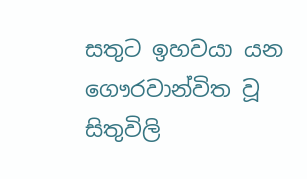සතුට ඉහවයා යන ගෞරවාන්විත වූ සිතුවිලි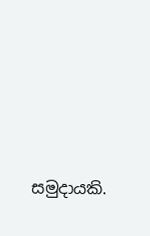සමුදායකි.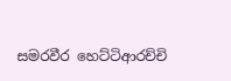සමරවීර හෙට්ටිආරච්චි